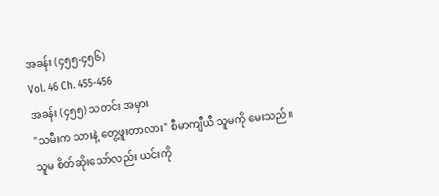အခန်း (၄၅၅-၄၅၆)
Vol. 46 Ch. 455-456
အခန်း (၄၅၅) သတင်း အမှား
"သမီးက သားနဲ့ တွေ့ဖူးတာလား" စီမာကျီယီ သူမကို မေးသည်။ သူမ စိတ်ဆိုးသော်လည်း ယင်းကို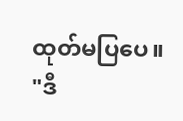ထုတ်မပြပေ။
"ဒီ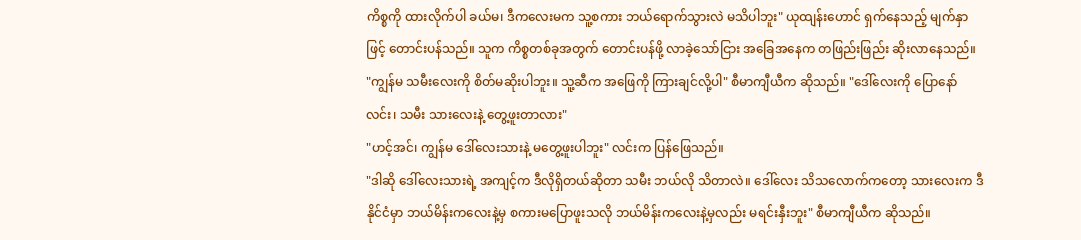ကိစ္စကို ထားလိုက်ပါ ခယ်မ၊ ဒီကလေးမက သူ့စကား ဘယ်ရောက်သွားလဲ မသိပါဘူး" ယုထျန်းဟောင် ရှက်နေသည့် မျက်နှာဖြင့် တောင်းပန်သည်။ သူက ကိစ္စတစ်ခုအတွက် တောင်းပန်ဖို့ လာခဲ့သော်ငြား အခြေအနေက တဖြည်းဖြည်း ဆိုးလာနေသည်။
"ကျွန်မ သမီးလေးကို စိတ်မဆိုးပါဘူး။ သူ့ဆီက အဖြေကို ကြားချင်လို့ပါ" စီမာကျီယီက ဆိုသည်။ "ဒေါ်လေးကို ပြောနော် လင်း၊ သမီး သားလေးနဲ့ တွေ့ဖူးတာလား"
"ဟင့်အင်၊ ကျွန်မ ဒေါ်လေးသားနဲ့ မတွေ့ဖူးပါဘူး" လင်းက ပြန်ဖြေသည်။
"ဒါဆို ဒေါ်လေးသားရဲ့ အကျင့်က ဒီလိုရှိတယ်ဆိုတာ သမီး ဘယ်လို သိတာလဲ။ ဒေါ်လေး သိသလောက်ကတော့ သားလေးက ဒီနိုင်ငံမှာ ဘယ်မိန်းကလေးနဲ့မှ စကားမပြောဖူးသလို ဘယ်မိန်းကလေးနဲ့မှလည်း မရင်းနှီးဘူး" စီမာကျီယီက ဆိုသည်။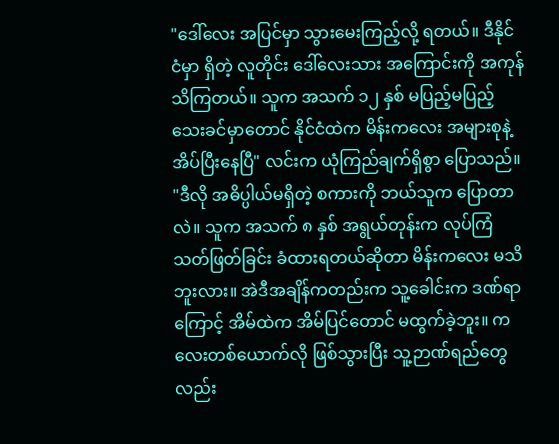"ဒေါ်လေး အပြင်မှာ သွားမေးကြည့်လို့ ရတယ်။ ဒီနိုင်ငံမှာ ရှိတဲ့ လူတိုင်း ဒေါ်လေးသား အကြောင်းကို အကုန် သိကြတယ်။ သူက အသက် ၁၂ နှစ် မပြည့်မပြည့်သေးခင်မှာတောင် နိုင်ငံထဲက မိန်းကလေး အများစုနဲ့ အိပ်ပြီးနေပြီ" လင်းက ယုံကြည်ချက်ရှိစွာ ပြောသည်။
"ဒီလို အဓိပ္ပါယ်မရှိတဲ့ စကားကို ဘယ်သူက ပြောတာလဲ။ သူက အသက် ၈ နှစ် အရွယ်တုန်းက လုပ်ကြံသတ်ဖြတ်ခြင်း ခံထားရတယ်ဆိုတာ မိန်းကလေး မသိဘူးလား။ အဲဒီအချိန်ကတည်းက သူ့ခေါင်းက ဒဏ်ရာကြောင့် အိမ်ထဲက အိမ်ပြင်တောင် မထွက်ခဲ့ဘူး။ ကလေးတစ်ယောက်လို ဖြစ်သွားပြီး သူ့ဉာဏ်ရည်တွေလည်း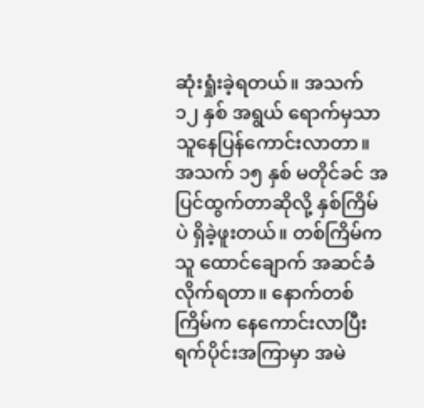ဆုံးရှုံးခဲ့ရတယ်။ အသက် ၁၂ နှစ် အရွယ် ရောက်မှသာ သူနေပြန်ကောင်းလာတာ။ အသက် ၁၅ နှစ် မတိုင်ခင် အပြင်ထွက်တာဆိုလို့ နှစ်ကြိမ်ပဲ ရှိခဲ့ဖူးတယ်။ တစ်ကြိမ်က သူ ထောင်ချောက် အဆင်ခံလိုက်ရတာ။ နောက်တစ်ကြိမ်က နေကောင်းလာပြီး ရက်ပိုင်းအကြာမှာ အမဲ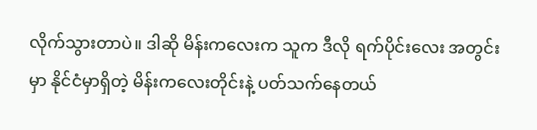လိုက်သွားတာပဲ။ ဒါဆို မိန်းကလေးက သူက ဒီလို ရက်ပိုင်းလေး အတွင်းမှာ နိုင်ငံမှာရှိတဲ့ မိန်းကလေးတိုင်းနဲ့ ပတ်သက်နေတယ်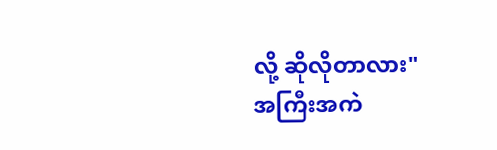လို့ ဆိုလိုတာလား"
အကြီးအကဲ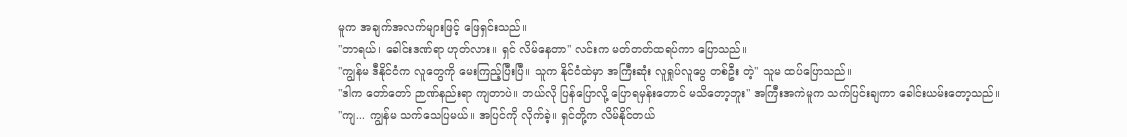မူက အချက်အလက်များဖြင့် ဖြေရှင်းသည်။
"ဘာရယ်၊ ခေါင်းဒဏ်ရာ ဟုတ်လား။ ရှင် လိမ်နေတာ" လင်းက မတ်တတ်ထရပ်ကာ ပြောသည်။
"ကျွန်မ ဒီနိုင်ငံက လူတွေကို မေးကြည့်ပြီးပြီ။ သူက နိုင်ငံထဲမှာ အကြီးဆုံး လူရှုပ်လူပွေ တစ်ဦး တဲ့" သူမ ထပ်ပြောသည်။
"ဒါက တော်တော် ဉာဏ်နည်းရာ ကျတာပဲ။ ဘယ်လို ပြန်ပြောလို့ ပြောရမှန်းတောင် မသိတော့ဘူး" အကြီးအကဲမူက သက်ပြင်းချကာ ခေါင်းယမ်းတော့သည်။
"ကျ... ကျွန်မ သက်သေပြမယ်။ အပြင်ကို လိုက်ခဲ့။ ရှင်တို့က လိမ်နိုင်တယ်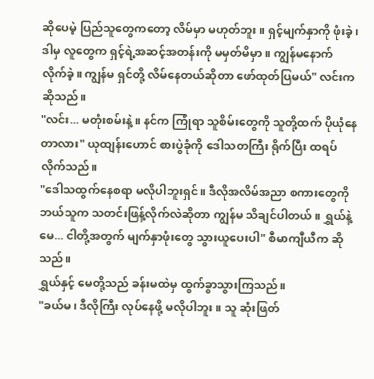ဆိုပေမဲ့ ပြည်သူတွေကတော့ လိမ်မှာ မဟုတ်ဘူး။ ရှင့်မျက်နှာကို ဖုံးခဲ့၊ ဒါမှ လူတွေက ရှင့်ရဲ့အဆင့်အတန်းကို မမှတ်မိမှာ။ ကျွန်မနောက် လိုက်ခဲ့။ ကျွန်မ ရှင်တို့ လိမ်နေတယ်ဆိုတာ ဖော်ထုတ်ပြမယ်" လင်းက ဆိုသည်။
"လင်း... မတုံးစမ်းနဲ့။ နင်က ကြုံရာ သူစိမ်းတွေကို သူတို့ထက် ပိုယုံနေတာလား" ယုထျန်းဟောင် စားပွဲခုံကို ဒေါသတကြီး ရိုက်ပြီး ထရပ်လိုက်သည်။
"ဒေါသထွက်နေစရာ မလိုပါဘူးရှင်။ ဒီလိုအလိမ်အညာ စကားတွေကို ဘယ်သူက သတင်းဖြန့်လိုက်လဲဆိုတာ ကျွန်မ သိချင်ပါတယ်။ ရွှယ်နဲ့ မေ... ငါတို့အတွက် မျက်နှာဖုံးတွေ သွားယူပေးပါ" စီမာကျီယီက ဆိုသည်။
ရွှယ်နှင့် မေတို့သည် ခန်းမထဲမှ ထွက်ခွာသွားကြသည်။
"ခယ်မ၊ ဒီလိုကြီး လုပ်နေဖို့ မလိုပါဘူး။ သူ ဆုံးဖြတ်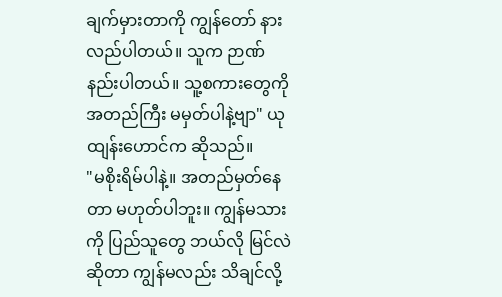ချက်မှားတာကို ကျွန်တော် နားလည်ပါတယ်။ သူက ဉာဏ်နည်းပါတယ်။ သူ့စကားတွေကို အတည်ကြီး မမှတ်ပါနဲ့ဗျာ" ယုထျန်းဟောင်က ဆိုသည်။
"မစိုးရိမ်ပါနဲ့။ အတည်မှတ်နေတာ မဟုတ်ပါဘူး။ ကျွန်မသားကို ပြည်သူတွေ ဘယ်လို မြင်လဲဆိုတာ ကျွန်မလည်း သိချင်လို့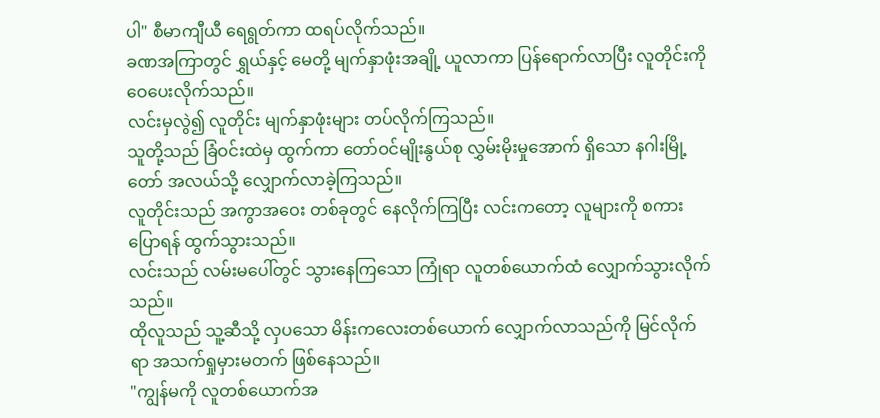ပါ" စီမာကျီယီ ရေရွတ်ကာ ထရပ်လိုက်သည်။
ခဏအကြာတွင် ရွှယ်နှင့် မေတို့ မျက်နှာဖုံးအချို့ ယူလာကာ ပြန်ရောက်လာပြီး လူတိုင်းကို ဝေပေးလိုက်သည်။
လင်းမှလွဲ၍ လူတိုင်း မျက်နှာဖုံးများ တပ်လိုက်ကြသည်။
သူတို့သည် ခြံဝင်းထဲမှ ထွက်ကာ တော်ဝင်မျိုးနွယ်စု လွှမ်းမိုးမှုအောက် ရှိသော နဂါးမြို့တော် အလယ်သို့ လျှောက်လာခဲ့ကြသည်။
လူတိုင်းသည် အကွာအဝေး တစ်ခုတွင် နေလိုက်ကြပြီး လင်းကတော့ လူများကို စကားပြောရန် ထွက်သွားသည်။
လင်းသည် လမ်းမပေါ်တွင် သွားနေကြသော ကြုံရာ လူတစ်ယောက်ထံ လျှောက်သွားလိုက်သည်။
ထိုလူသည် သူ့ဆီသို့ လှပသော မိန်းကလေးတစ်ယောက် လျှောက်လာသည်ကို မြင်လိုက်ရာ အသက်ရှုမှားမတက် ဖြစ်နေသည်။
"ကျွန်မကို လူတစ်ယောက်အ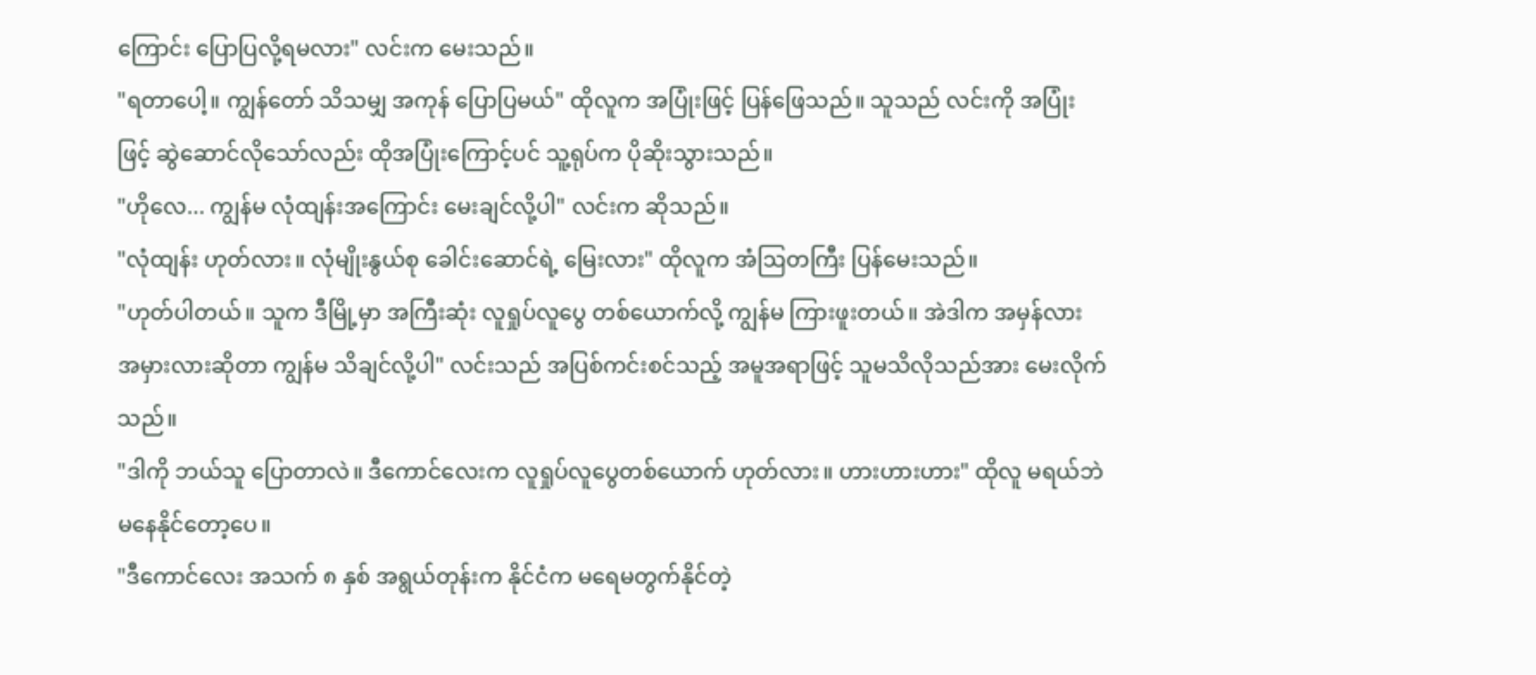ကြောင်း ပြောပြလို့ရမလား" လင်းက မေးသည်။
"ရတာပေါ့။ ကျွန်တော် သိသမျှ အကုန် ပြောပြမယ်" ထိုလူက အပြုံးဖြင့် ပြန်ဖြေသည်။ သူသည် လင်းကို အပြုံးဖြင့် ဆွဲဆောင်လိုသော်လည်း ထိုအပြုံးကြောင့်ပင် သူ့ရုပ်က ပိုဆိုးသွားသည်။
"ဟိုလေ... ကျွန်မ လုံထျန်းအကြောင်း မေးချင်လို့ပါ" လင်းက ဆိုသည်။
"လုံထျန်း ဟုတ်လား။ လုံမျိုးနွယ်စု ခေါင်းဆောင်ရဲ့ မြေးလား" ထိုလူက အံဩတကြီး ပြန်မေးသည်။
"ဟုတ်ပါတယ်။ သူက ဒီမြို့မှာ အကြီးဆုံး လူရှုပ်လူပွေ တစ်ယောက်လို့ ကျွန်မ ကြားဖူးတယ်။ အဲဒါက အမှန်လား အမှားလားဆိုတာ ကျွန်မ သိချင်လို့ပါ" လင်းသည် အပြစ်ကင်းစင်သည့် အမူအရာဖြင့် သူမသိလိုသည်အား မေးလိုက်သည်။
"ဒါကို ဘယ်သူ ပြောတာလဲ။ ဒီကောင်လေးက လူရှုပ်လူပွေတစ်ယောက် ဟုတ်လား။ ဟားဟားဟား" ထိုလူ မရယ်ဘဲ မနေနိုင်တော့ပေ။
"ဒီကောင်လေး အသက် ၈ နှစ် အရွယ်တုန်းက နိုင်ငံက မရေမတွက်နိုင်တဲ့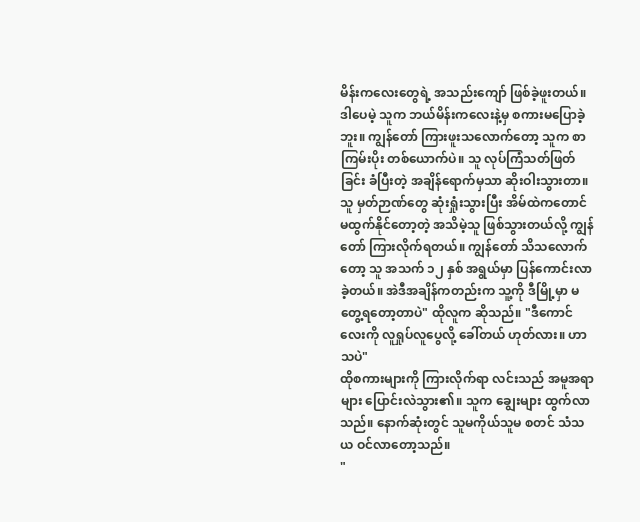မိန်းကလေးတွေရဲ့ အသည်းကျော် ဖြစ်ခဲ့ဖူးတယ်။ ဒါပေမဲ့ သူက ဘယ်မိန်းကလေးနဲ့မှ စကားမပြောခဲ့ဘူး။ ကျွန်တော် ကြားဖူးသလောက်တော့ သူက စာကြမ်းပိုး တစ်ယောက်ပဲ။ သူ လုပ်ကြံသတ်ဖြတ်ခြင်း ခံပြီးတဲ့ အချိန်ရောက်မှသာ ဆိုးဝါးသွားတာ။ သူ မှတ်ဉာဏ်တွေ ဆုံးရှုံးသွားပြီး အိမ်ထဲကတောင် မထွက်နိုင်တော့တဲ့ အသိမဲ့သူ ဖြစ်သွားတယ်လို့ ကျွန်တော် ကြားလိုက်ရတယ်။ ကျွန်တော် သိသလောက်တော့ သူ အသက် ၁၂ နှစ် အရွယ်မှာ ပြန်ကောင်းလာခဲ့တယ်။ အဲဒီအချိန်ကတည်းက သူ့ကို ဒီမြို့မှာ မတွေ့ရတော့တာပဲ" ထိုလူက ဆိုသည်။ "ဒီကောင်လေးကို လူရှုပ်လူပွေလို့ ခေါ်တယ် ဟုတ်လား။ ဟာသပဲ"
ထိုစကားများကို ကြားလိုက်ရာ လင်းသည် အမူအရာများ ပြောင်းလဲသွား၏။ သူက ချွေးများ ထွက်လာသည်။ နောက်ဆုံးတွင် သူမကိုယ်သူမ စတင် သံသယ ဝင်လာတော့သည်။
"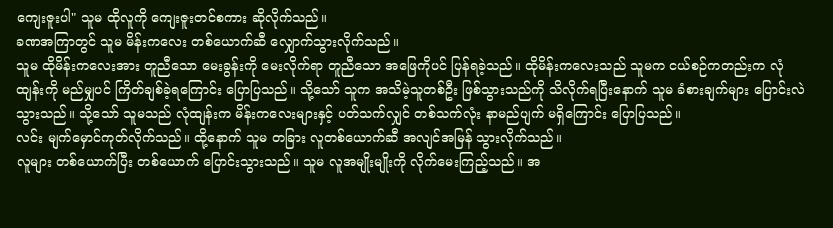ကျေးဇူးပါ" သူမ ထိုလူကို ကျေးဇူးတင်စကား ဆိုလိုက်သည်။
ခဏအကြာတွင် သူမ မိန်းကလေး တစ်ယောက်ဆီ လျှောက်သွားလိုက်သည်။
သူမ ထိုမိန်းကလေးအား တူညီသော မေးခွန်းကို မေးလိုက်ရာ တူညီသော အဖြေကိုပင် ပြန်ရခဲ့သည်။ ထိုမိန်းကလေးသည် သူမက ငယ်စဉ်ကတည်းက လုံထျန်းကို မည်မျှပင် ကြိတ်ချစ်ခဲ့ရကြောင်း ပြောပြသည်။ သို့သော် သူက အသိမဲ့သူတစ်ဦး ဖြစ်သွားသည်ကို သိလိုက်ရပြီးနောက် သူမ ခံစားချက်များ ပြောင်းလဲသွားသည်။ သို့သော် သူမသည် လုံထျန်းက မိန်းကလေးများနှင့် ပတ်သက်လျှင် တစ်သက်လုံး နာမည်ပျက် မရှိကြောင်း ပြောပြသည်။
လင်း မျက်မှောင်ကုတ်လိုက်သည်။ ထို့နောက် သူမ တခြား လူတစ်ယောက်ဆီ အလျင်အမြန် သွားလိုက်သည်။
လူများ တစ်ယောက်ပြီး တစ်ယောက် ပြောင်းသွားသည်။ သူမ လူအမျိုးမျိုးကို လိုက်မေးကြည့်သည်။ အ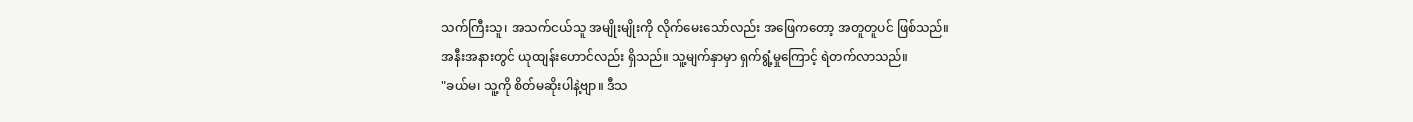သက်ကြီးသူ၊ အသက်ငယ်သူ အမျိုးမျိုးကို လိုက်မေးသော်လည်း အဖြေကတော့ အတူတူပင် ဖြစ်သည်။
အနီးအနားတွင် ယုထျန်းဟောင်လည်း ရှိသည်။ သူ့မျက်နှာမှာ ရှက်ရွံ့မှုကြောင့် ရဲတက်လာသည်။
"ခယ်မ၊ သူ့ကို စိတ်မဆိုးပါနဲ့ဗျာ။ ဒီသ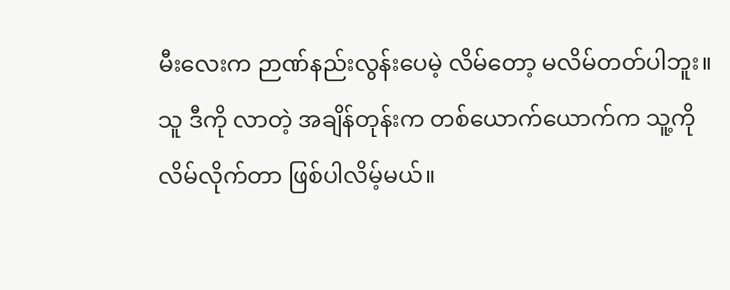မီးလေးက ဉာဏ်နည်းလွန်းပေမဲ့ လိမ်တော့ မလိမ်တတ်ပါဘူး။ သူ ဒီကို လာတဲ့ အချိန်တုန်းက တစ်ယောက်ယောက်က သူ့ကို လိမ်လိုက်တာ ဖြစ်ပါလိမ့်မယ်။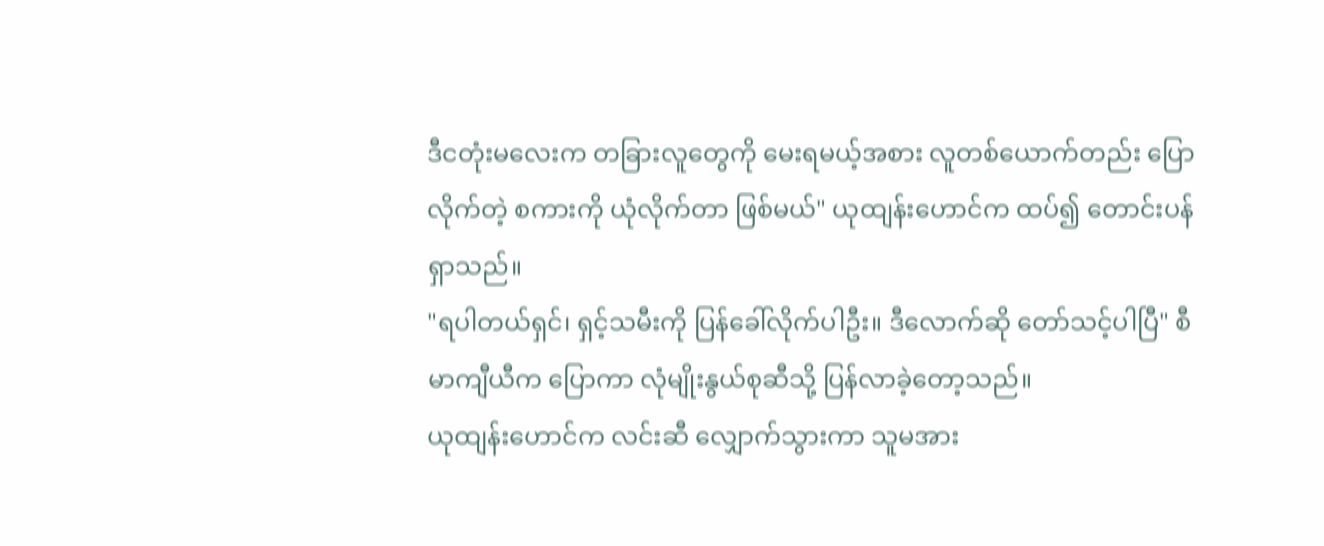ဒီငတုံးမလေးက တခြားလူတွေကို မေးရမယ့်အစား လူတစ်ယောက်တည်း ပြောလိုက်တဲ့ စကားကို ယုံလိုက်တာ ဖြစ်မယ်" ယုထျန်းဟောင်က ထပ်၍ တောင်းပန်ရှာသည်။
"ရပါတယ်ရှင်၊ ရှင့်သမီးကို ပြန်ခေါ်လိုက်ပါဦး။ ဒီလောက်ဆို တော်သင့်ပါပြီ" စီမာကျီယီက ပြောကာ လုံမျိုးနွယ်စုဆီသို့ ပြန်လာခဲ့တော့သည်။
ယုထျန်းဟောင်က လင်းဆီ လျှောက်သွားကာ သူမအား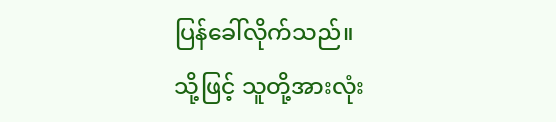ပြန်ခေါ်လိုက်သည်။
သို့ဖြင့် သူတို့အားလုံး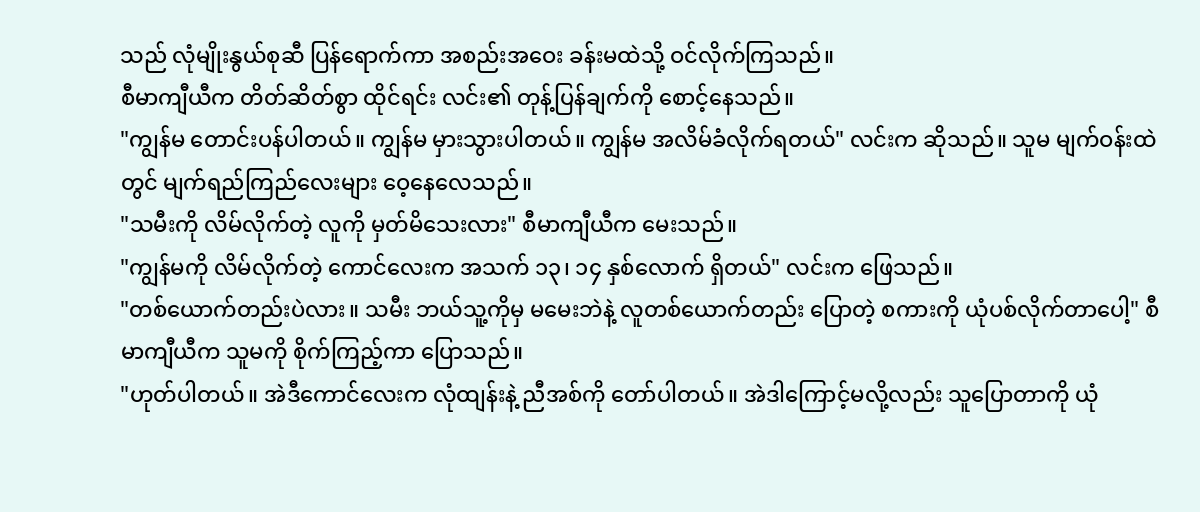သည် လုံမျိုးနွယ်စုဆီ ပြန်ရောက်ကာ အစည်းအဝေး ခန်းမထဲသို့ ဝင်လိုက်ကြသည်။
စီမာကျီယီက တိတ်ဆိတ်စွာ ထိုင်ရင်း လင်း၏ တုန့်ပြန်ချက်ကို စောင့်နေသည်။
"ကျွန်မ တောင်းပန်ပါတယ်။ ကျွန်မ မှားသွားပါတယ်။ ကျွန်မ အလိမ်ခံလိုက်ရတယ်" လင်းက ဆိုသည်။ သူမ မျက်ဝန်းထဲတွင် မျက်ရည်ကြည်လေးများ ဝေ့နေလေသည်။
"သမီးကို လိမ်လိုက်တဲ့ လူကို မှတ်မိသေးလား" စီမာကျီယီက မေးသည်။
"ကျွန်မကို လိမ်လိုက်တဲ့ ကောင်လေးက အသက် ၁၃၊ ၁၄ နှစ်လောက် ရှိတယ်" လင်းက ဖြေသည်။
"တစ်ယောက်တည်းပဲလား။ သမီး ဘယ်သူ့ကိုမှ မမေးဘဲနဲ့ လူတစ်ယောက်တည်း ပြောတဲ့ စကားကို ယုံပစ်လိုက်တာပေါ့" စီမာကျီယီက သူမကို စိုက်ကြည့်ကာ ပြောသည်။
"ဟုတ်ပါတယ်။ အဲဒီကောင်လေးက လုံထျန်းနဲ့ ညီအစ်ကို တော်ပါတယ်။ အဲဒါကြောင့်မလို့လည်း သူပြောတာကို ယုံ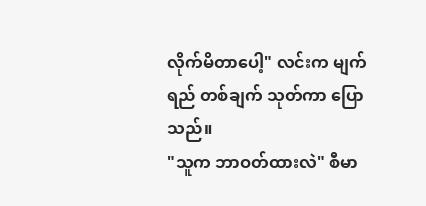လိုက်မိတာပေါ့" လင်းက မျက်ရည် တစ်ချက် သုတ်ကာ ပြောသည်။
"သူက ဘာဝတ်ထားလဲ" စီမာ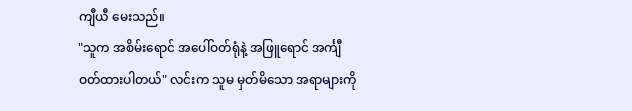ကျီယီ မေးသည်။
"သူက အစိမ်းရောင် အပေါ်ဝတ်ရုံနဲ့ အဖြူရောင် အင်္ကျီ ဝတ်ထားပါတယ်" လင်းက သူမ မှတ်မိသော အရာများကို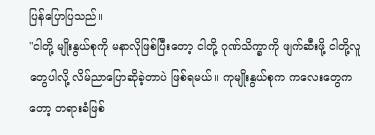ပြန်ပြောပြသည်။
"ငါတို့ မျိုးနွယ်စုကို မနာလိုဖြစ်ပြီးတော့ ငါတို့ ဂုဏ်သိက္ခာကို ဖျက်ဆီးဖို့ ငါတို့လူတွေပါလို့ လိမ်ညာပြောဆိုခဲ့တာပဲ ဖြစ်ရမယ်။ ကုမျိုးနွယ်စုက ကလေးတွေကတော့ တရားခံဖြစ်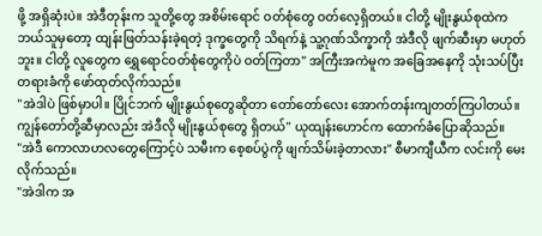ဖို့ အရှိဆုံးပဲ။ အဲဒီတုန်းက သူတို့တွေ အစိမ်းရောင် ဝတ်စုံတွေ ဝတ်လေ့ရှိတယ်။ ငါတို့ မျိုးနွယ်စုထဲက ဘယ်သူမှတော့ ထျန်းဖြတ်သန်းခဲ့ရတဲ့ ဒုက္ခတွေကို သိရက်နဲ့ သူ့ဂုဏ်သိက္ခာကို အဲဒီလို ဖျက်ဆီးမှာ မဟုတ်ဘူး။ ငါတို့ လူတွေက ရွှေရောင်ဝတ်စုံတွေကိုပဲ ဝတ်ကြတာ" အကြီးအကဲမူက အခြေအနေကို သုံးသပ်ပြီး တရားခံကို ဖော်ထုတ်လိုက်သည်။
"အဲဒါပဲ ဖြစ်မှာပါ။ ပြိုင်ဘက် မျိုးနွယ်စုတွေဆိုတာ တော်တော်လေး အောက်တန်းကျတတ်ကြပါတယ်။ ကျွန်တော်တို့ဆီမှာလည်း အဲဒီလို မျိုးနွယ်စုတွေ ရှိတယ်" ယုထျန်းဟောင်က ထောက်ခံပြောဆိုသည်။
"အဲဒီ ကောလာဟလတွေကြောင့်ပဲ သမီးက စေ့စပ်ပွဲကို ဖျက်သိမ်းခဲ့တာလား" စီမာကျီယီက လင်းကို မေးလိုက်သည်။
"အဲဒါက အ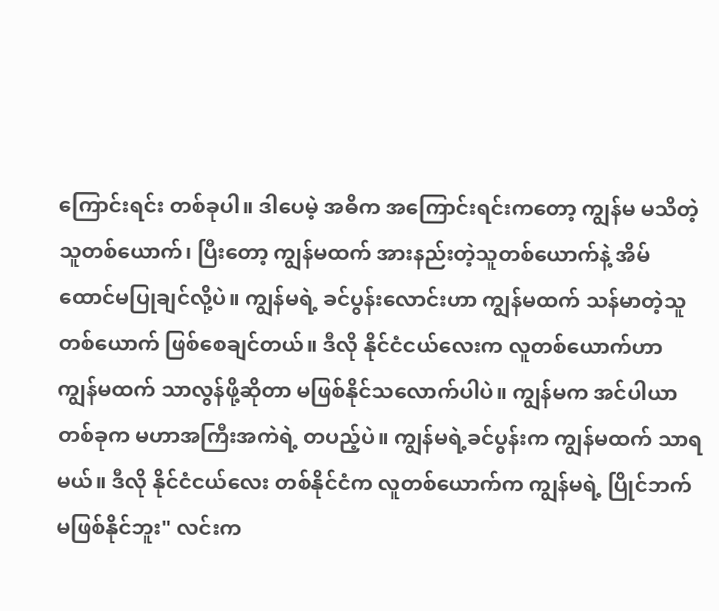ကြောင်းရင်း တစ်ခုပါ။ ဒါပေမဲ့ အဓိက အကြောင်းရင်းကတော့ ကျွန်မ မသိတဲ့သူတစ်ယောက်၊ ပြီးတော့ ကျွန်မထက် အားနည်းတဲ့သူတစ်ယောက်နဲ့ အိမ်ထောင်မပြုချင်လို့ပဲ။ ကျွန်မရဲ့ ခင်ပွန်းလောင်းဟာ ကျွန်မထက် သန်မာတဲ့သူ တစ်ယောက် ဖြစ်စေချင်တယ်။ ဒီလို နိုင်ငံငယ်လေးက လူတစ်ယောက်ဟာ ကျွန်မထက် သာလွန်ဖို့ဆိုတာ မဖြစ်နိုင်သလောက်ပါပဲ။ ကျွန်မက အင်ပါယာတစ်ခုက မဟာအကြီးအကဲရဲ့ တပည့်ပဲ။ ကျွန်မရဲ့ခင်ပွန်းက ကျွန်မထက် သာရမယ်။ ဒီလို နိုင်ငံငယ်လေး တစ်နိုင်ငံက လူတစ်ယောက်က ကျွန်မရဲ့ ပြိုင်ဘက် မဖြစ်နိုင်ဘူး" လင်းက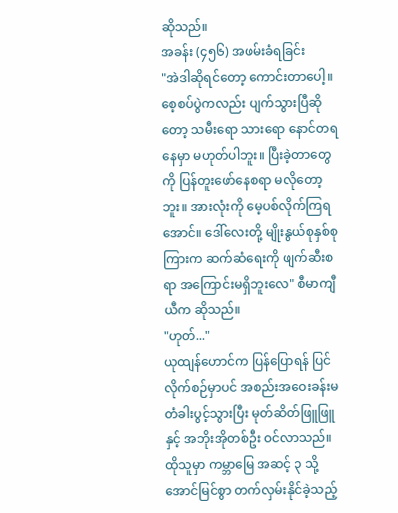ဆိုသည်။
အခန်း (၄၅၆) အဖမ်းခံရခြင်း
"အဲဒါဆိုရင်တော့ ကောင်းတာပေါ့။ စေ့စပ်ပွဲကလည်း ပျက်သွားပြီဆိုတော့ သမီးရော သားရော နောင်တရနေမှာ မဟုတ်ပါဘူး။ ပြီးခဲ့တာတွေကို ပြန်တူးဖော်နေစရာ မလိုတော့ဘူး။ အားလုံးကို မေ့ပစ်လိုက်ကြရအောင်။ ဒေါ်လေးတို့ မျိုးနွယ်စုနှစ်စုကြားက ဆက်ဆံရေးကို ဖျက်ဆီးစရာ အကြောင်းမရှိဘူးလေ" စီမာကျီယီက ဆိုသည်။
"ဟုတ်..."
ယုထျန်ဟောင်က ပြန်ပြောရန် ပြင်လိုက်စဉ်မှာပင် အစည်းအဝေးခန်းမ တံခါးပွင့်သွားပြီး မုတ်ဆိတ်ဖြူဖြူနှင့် အဘိုးအိုတစ်ဦး ဝင်လာသည်။ ထိုသူမှာ ကမ္ဘာမြေ အဆင့် ၃ သို့ အောင်မြင်စွာ တက်လှမ်းနိုင်ခဲ့သည့်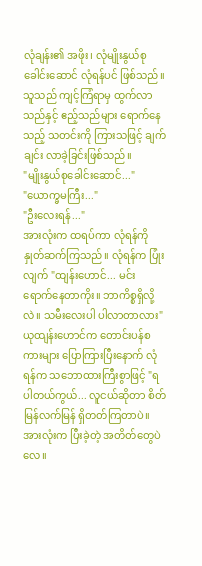လုံချန်း၏ အဖိုး၊ လုံမျိုးနွယ်စုခေါင်းဆောင် လုံရန်ပင် ဖြစ်သည်။ သူသည် ကျင့်ကြံရာမှ ထွက်လာသည်နှင့် ဧည့်သည်များ ရောက်နေသည့် သတင်းကို ကြားသဖြင့် ချက်ချင်း လာခဲ့ခြင်းဖြစ်သည်။
"မျိုးနွယ်စုခေါင်းဆောင်..."
"ယောက္ခမကြီး..."
"ဦးလေးရန်..."
အားလုံးက ထရပ်ကာ လုံရန်ကို နှုတ်ဆက်ကြသည်။ လုံရန်က ပြုံးလျက် "ထျန်းဟောင်... မင်း ရောက်နေတာကိုး။ ဘာကိစ္စရှိလို့လဲ။ သမီးလေးပါ ပါလာတာလား"
ယုထျန်းဟောင်က တောင်းပန်စကားများ ပြောကြားပြီးနောက် လုံရန်က သဘောထားကြီးစွာဖြင့် "ရပါတယ်ကွယ်... လူငယ်ဆိုတာ စိတ်မြန်လက်မြန် ရှိတတ်ကြတာပဲ။ အားလုံးက ပြီးခဲ့တဲ့ အတိတ်တွေပဲလေ။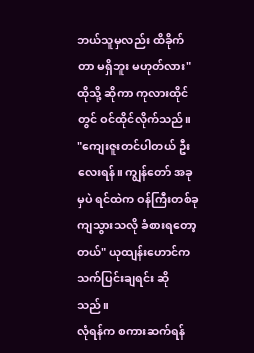ဘယ်သူမှလည်း ထိခိုက်တာ မရှိဘူး မဟုတ်လား" ထိုသို့ ဆိုကာ ကုလားထိုင်တွင် ဝင်ထိုင်လိုက်သည်။
"ကျေးဇူးတင်ပါတယ် ဦးလေးရန်။ ကျွန်တော် အခုမှပဲ ရင်ထဲက ဝန်ကြီးတစ်ခု ကျသွားသလို ခံစားရတော့တယ်" ယုထျန်းဟောင်က သက်ပြင်းချရင်း ဆိုသည်။
လုံရန်က စကားဆက်ရန်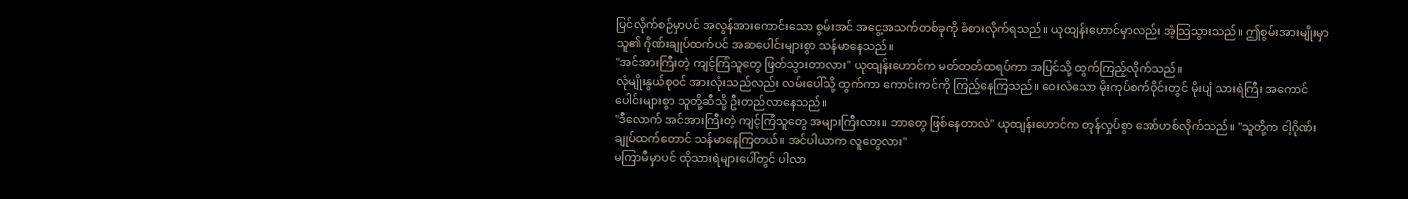ပြင်လိုက်စဉ်မှာပင် အလွန်အားကောင်းသော စွမ်းအင် အငွေ့အသက်တစ်ခုကို ခံစားလိုက်ရသည်။ ယုထျန်းဟောင်မှာလည်း အံ့သြသွားသည်။ ဤစွမ်းအားမျိုးမှာ သူ၏ ဂိုဏ်းချုပ်ထက်ပင် အဆပေါင်းများစွာ သန်မာနေသည်။
"အင်အားကြီးတဲ့ ကျင့်ကြံသူတွေ ဖြတ်သွားတာလား" ယုထျန်းဟောင်က မတ်တတ်ထရပ်ကာ အပြင်သို့ ထွက်ကြည့်လိုက်သည်။
လုံမျိုးနွယ်စုဝင် အားလုံးသည်လည်း လမ်းပေါ်သို့ ထွက်ကာ ကောင်းကင်ကို ကြည့်နေကြသည်။ ဝေးလံသော မိုးကုပ်စက်ဝိုင်းတွင် မိုးပျံ သားရဲကြီး အကောင်ပေါင်းများစွာ သူတို့ဆီသို့ ဦးတည်လာနေသည်။
"ဒီလောက် အင်အားကြီးတဲ့ ကျင့်ကြံသူတွေ အများကြီးလား။ ဘာတွေ ဖြစ်နေတာလဲ" ယုထျန်းဟောင်က တုန်လှုပ်စွာ အော်ဟစ်လိုက်သည်။ "သူတို့က ငါ့ဂိုဏ်းချုပ်ထက်တောင် သန်မာနေကြတယ်။ အင်ပါယာက လူတွေလား"
မကြာမီမှာပင် ထိုသားရဲများပေါ်တွင် ပါလာ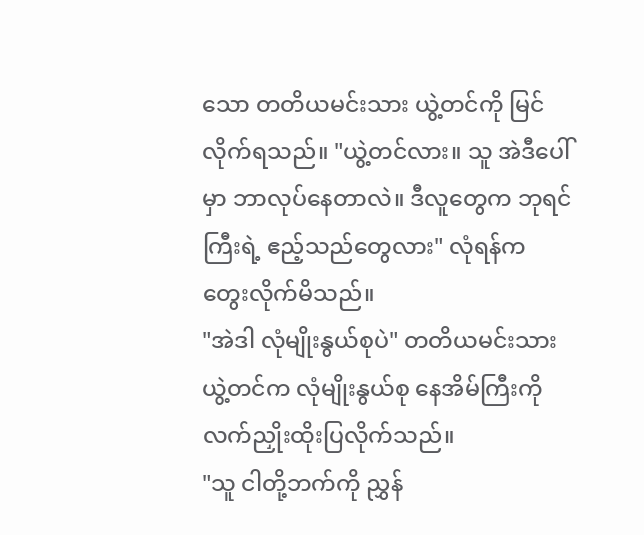သော တတိယမင်းသား ယွဲ့တင်ကို မြင်လိုက်ရသည်။ "ယွဲ့တင်လား။ သူ အဲဒီပေါ်မှာ ဘာလုပ်နေတာလဲ။ ဒီလူတွေက ဘုရင်ကြီးရဲ့ ဧည့်သည်တွေလား" လုံရန်က တွေးလိုက်မိသည်။
"အဲဒါ လုံမျိုးနွယ်စုပဲ" တတိယမင်းသား ယွဲ့တင်က လုံမျိုးနွယ်စု နေအိမ်ကြီးကို လက်ညှိုးထိုးပြလိုက်သည်။
"သူ ငါတို့ဘက်ကို ညွှန်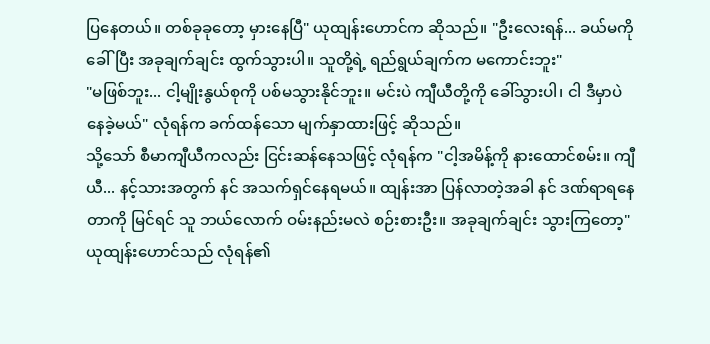ပြနေတယ်။ တစ်ခုခုတော့ မှားနေပြီ" ယုထျန်းဟောင်က ဆိုသည်။ "ဦးလေးရန်... ခယ်မကို ခေါ်ပြီး အခုချက်ချင်း ထွက်သွားပါ။ သူတို့ရဲ့ ရည်ရွယ်ချက်က မကောင်းဘူး"
"မဖြစ်ဘူး... ငါ့မျိုးနွယ်စုကို ပစ်မသွားနိုင်ဘူး။ မင်းပဲ ကျီယီတို့ကို ခေါ်သွားပါ၊ ငါ ဒီမှာပဲ နေခဲ့မယ်" လုံရန်က ခက်ထန်သော မျက်နှာထားဖြင့် ဆိုသည်။
သို့သော် စီမာကျီယီကလည်း ငြင်းဆန်နေသဖြင့် လုံရန်က "ငါ့အမိန့်ကို နားထောင်စမ်း။ ကျီယီ... နင့်သားအတွက် နင် အသက်ရှင်နေရမယ်။ ထျန်းအာ ပြန်လာတဲ့အခါ နင် ဒဏ်ရာရနေတာကို မြင်ရင် သူ ဘယ်လောက် ဝမ်းနည်းမလဲ စဉ်းစားဦး။ အခုချက်ချင်း သွားကြတော့"
ယုထျန်းဟောင်သည် လုံရန်၏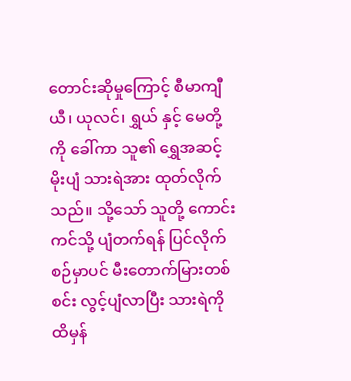တောင်းဆိုမှုကြောင့် စီမာကျီယီ၊ ယုလင်၊ ရွှယ် နှင့် မေတို့ကို ခေါ်ကာ သူ၏ ရွှေအဆင့် မိုးပျံ သားရဲအား ထုတ်လိုက်သည်။ သို့သော် သူတို့ ကောင်းကင်သို့ ပျံတက်ရန် ပြင်လိုက်စဉ်မှာပင် မီးတောက်မြားတစ်စင်း လွင့်ပျံလာပြီး သားရဲကို ထိမှန်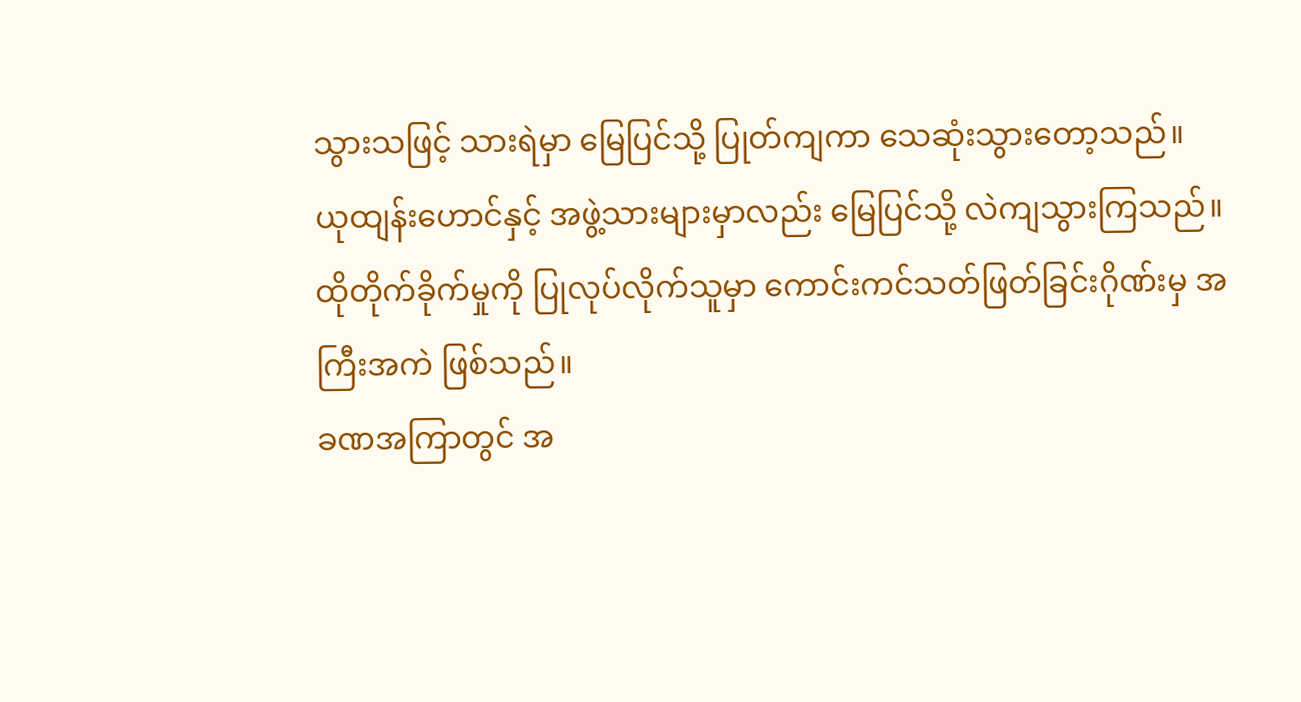သွားသဖြင့် သားရဲမှာ မြေပြင်သို့ ပြုတ်ကျကာ သေဆုံးသွားတော့သည်။
ယုထျန်းဟောင်နှင့် အဖွဲ့သားများမှာလည်း မြေပြင်သို့ လဲကျသွားကြသည်။ ထိုတိုက်ခိုက်မှုကို ပြုလုပ်လိုက်သူမှာ ကောင်းကင်သတ်ဖြတ်ခြင်းဂိုဏ်းမှ အကြီးအကဲ ဖြစ်သည်။
ခဏအကြာတွင် အ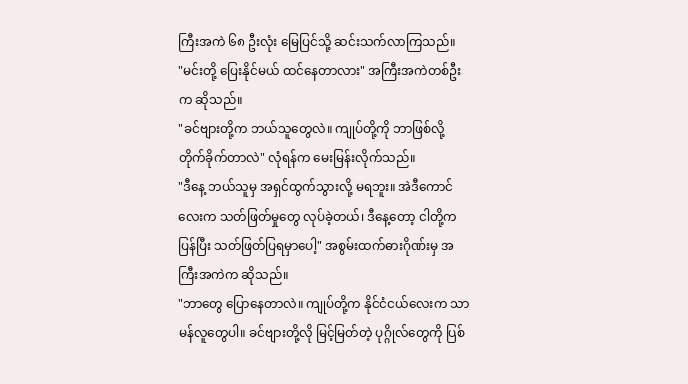ကြီးအကဲ ၆၈ ဦးလုံး မြေပြင်သို့ ဆင်းသက်လာကြသည်။
"မင်းတို့ ပြေးနိုင်မယ် ထင်နေတာလား" အကြီးအကဲတစ်ဦးက ဆိုသည်။
"ခင်ဗျားတို့က ဘယ်သူတွေလဲ။ ကျုပ်တို့ကို ဘာဖြစ်လို့ တိုက်ခိုက်တာလဲ" လုံရန်က မေးမြန်းလိုက်သည်။
"ဒီနေ့ ဘယ်သူမှ အရှင်ထွက်သွားလို့ မရဘူး။ အဲဒီကောင်လေးက သတ်ဖြတ်မှုတွေ လုပ်ခဲ့တယ်၊ ဒီနေ့တော့ ငါတို့က ပြန်ပြီး သတ်ဖြတ်ပြရမှာပေါ့" အစွမ်းထက်ဓားဂိုဏ်းမှ အကြီးအကဲက ဆိုသည်။
"ဘာတွေ ပြောနေတာလဲ။ ကျုပ်တို့က နိုင်ငံငယ်လေးက သာမန်လူတွေပါ။ ခင်ဗျားတို့လို မြင့်မြတ်တဲ့ ပုဂ္ဂိုလ်တွေကို ပြစ်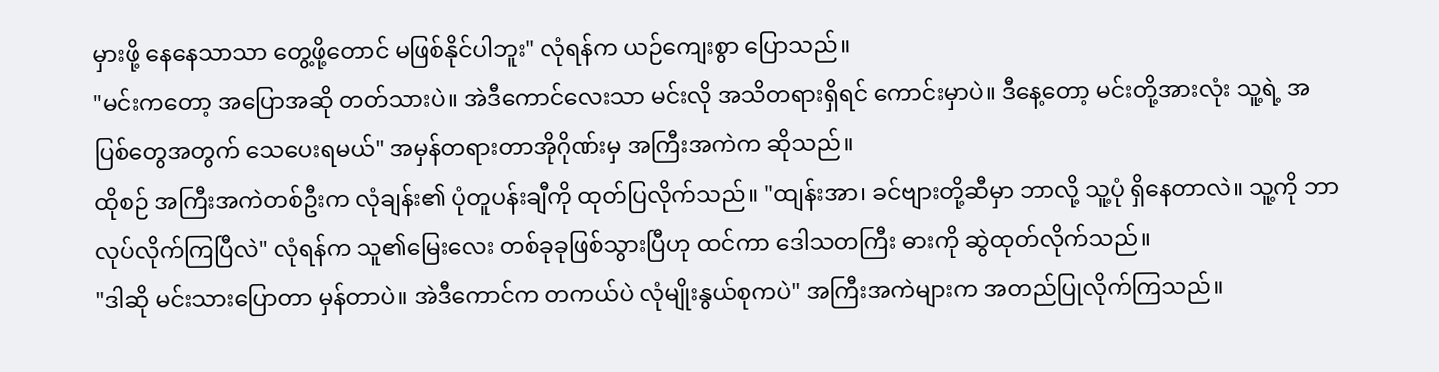မှားဖို့ နေနေသာသာ တွေ့ဖို့တောင် မဖြစ်နိုင်ပါဘူး" လုံရန်က ယဉ်ကျေးစွာ ပြောသည်။
"မင်းကတော့ အပြောအဆို တတ်သားပဲ။ အဲဒီကောင်လေးသာ မင်းလို အသိတရားရှိရင် ကောင်းမှာပဲ။ ဒီနေ့တော့ မင်းတို့အားလုံး သူ့ရဲ့ အပြစ်တွေအတွက် သေပေးရမယ်" အမှန်တရားတာအိုဂိုဏ်းမှ အကြီးအကဲက ဆိုသည်။
ထိုစဉ် အကြီးအကဲတစ်ဦးက လုံချန်း၏ ပုံတူပန်းချီကို ထုတ်ပြလိုက်သည်။ "ထျန်းအာ၊ ခင်ဗျားတို့ဆီမှာ ဘာလို့ သူ့ပုံ ရှိနေတာလဲ။ သူ့ကို ဘာလုပ်လိုက်ကြပြီလဲ" လုံရန်က သူ၏မြေးလေး တစ်ခုခုဖြစ်သွားပြီဟု ထင်ကာ ဒေါသတကြီး ဓားကို ဆွဲထုတ်လိုက်သည်။
"ဒါဆို မင်းသားပြောတာ မှန်တာပဲ။ အဲဒီကောင်က တကယ်ပဲ လုံမျိုးနွယ်စုကပဲ" အကြီးအကဲများက အတည်ပြုလိုက်ကြသည်။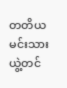တတိယမင်းသား ယွဲ့တင်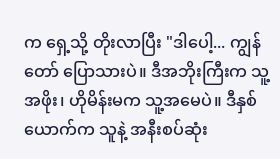က ရှေ့သို့ တိုးလာပြီး "ဒါပေါ့... ကျွန်တော် ပြောသားပဲ။ ဒီအဘိုးကြီးက သူ့အဖိုး၊ ဟိုမိန်းမက သူ့အမေပဲ။ ဒီနှစ်ယောက်က သူနဲ့ အနီးစပ်ဆုံး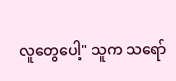လူတွေပေါ့" သူက သရော်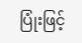ပြုံးဖြင့်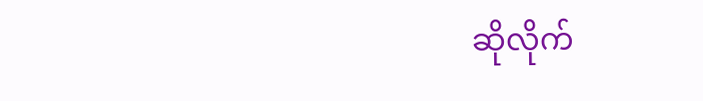ဆိုလိုက်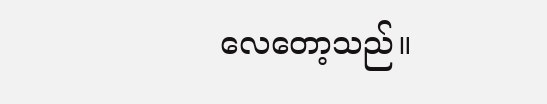လေတော့သည်။